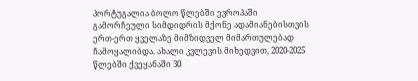პორტუგალია ბოლო წლებში ევროპაში გამორჩეული სიმდიდრის მქონე ადამიანებისთვის ერთ-ერთ ყველაზე მიმზიდველ მიმართულებად ჩამოყალიბდა. ახალი კვლევის მიხედვით, 2020-2025 წლებში ქვეყანაში 30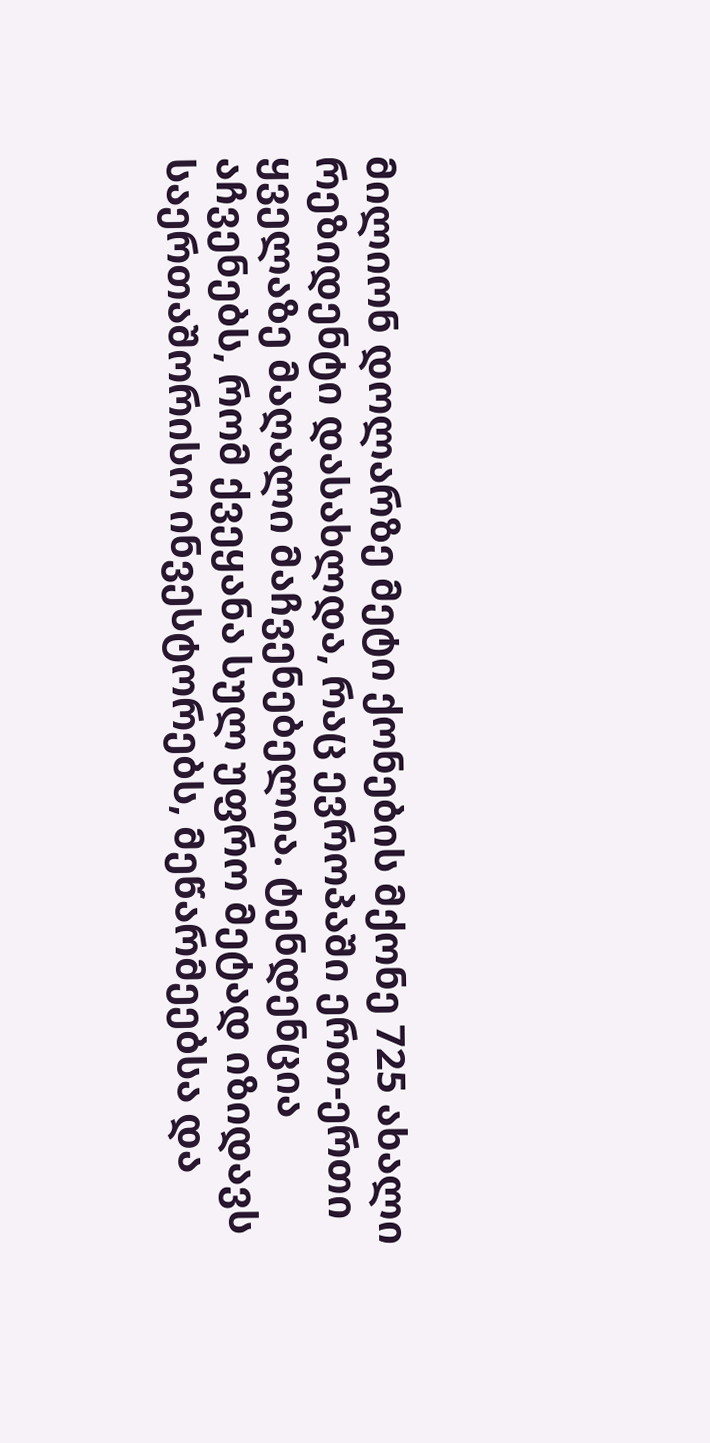მილიონ დოლარზე მეტი ქონების მქონე 725 ახალი რეზიდენტი დასახლდა, რაც ევროპაში ერთ-ერთი ყველაზე მაღალი მაჩვენებელია. ტენდენცია აჩვენებს, რომ ქვეყანა სულ უფრო მეტად იზიდავს საერთაშორისო ინვესტორებს, მეწარმეებსა და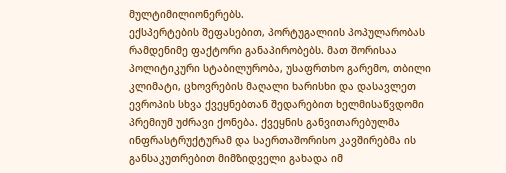მულტიმილიონერებს.
ექსპერტების შეფასებით, პორტუგალიის პოპულარობას რამდენიმე ფაქტორი განაპირობებს. მათ შორისაა პოლიტიკური სტაბილურობა, უსაფრთხო გარემო, თბილი კლიმატი, ცხოვრების მაღალი ხარისხი და დასავლეთ ევროპის სხვა ქვეყნებთან შედარებით ხელმისაწვდომი პრემიუმ უძრავი ქონება. ქვეყნის განვითარებულმა ინფრასტრუქტურამ და საერთაშორისო კავშირებმა ის განსაკუთრებით მიმზიდველი გახადა იმ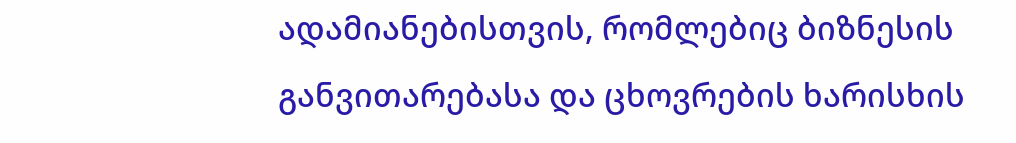ადამიანებისთვის, რომლებიც ბიზნესის განვითარებასა და ცხოვრების ხარისხის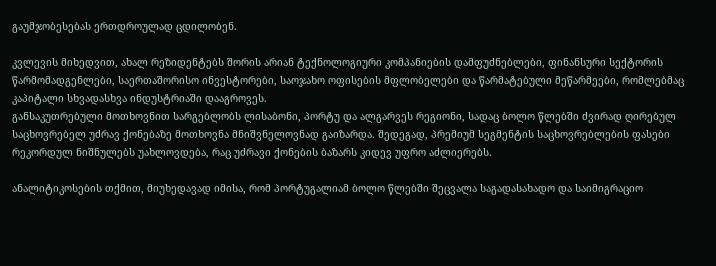გაუმჯობესებას ერთდროულად ცდილობენ.

კვლევის მიხედვით, ახალ რეზიდენტებს შორის არიან ტექნოლოგიური კომპანიების დამფუძნებლები, ფინანსური სექტორის წარმომადგენლები, საერთაშორისო ინვესტორები, საოჯახო ოფისების მფლობელები და წარმატებული მეწარმეები, რომლებმაც კაპიტალი სხვადასხვა ინდუსტრიაში დააგროვეს.
განსაკუთრებული მოთხოვნით სარგებლობს ლისაბონი, პორტუ და ალგარვეს რეგიონი, სადაც ბოლო წლებში ძვირად ღირებულ საცხოვრებელ უძრავ ქონებაზე მოთხოვნა მნიშვნელოვნად გაიზარდა. შედეგად, პრემიუმ სეგმენტის საცხოვრებლების ფასები რეკორდულ ნიშნულებს უახლოვდება, რაც უძრავი ქონების ბაზარს კიდევ უფრო აძლიერებს.

ანალიტიკოსების თქმით, მიუხედავად იმისა, რომ პორტუგალიამ ბოლო წლებში შეცვალა საგადასახადო და საიმიგრაციო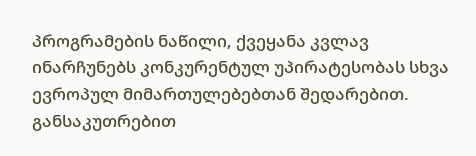პროგრამების ნაწილი, ქვეყანა კვლავ ინარჩუნებს კონკურენტულ უპირატესობას სხვა ევროპულ მიმართულებებთან შედარებით. განსაკუთრებით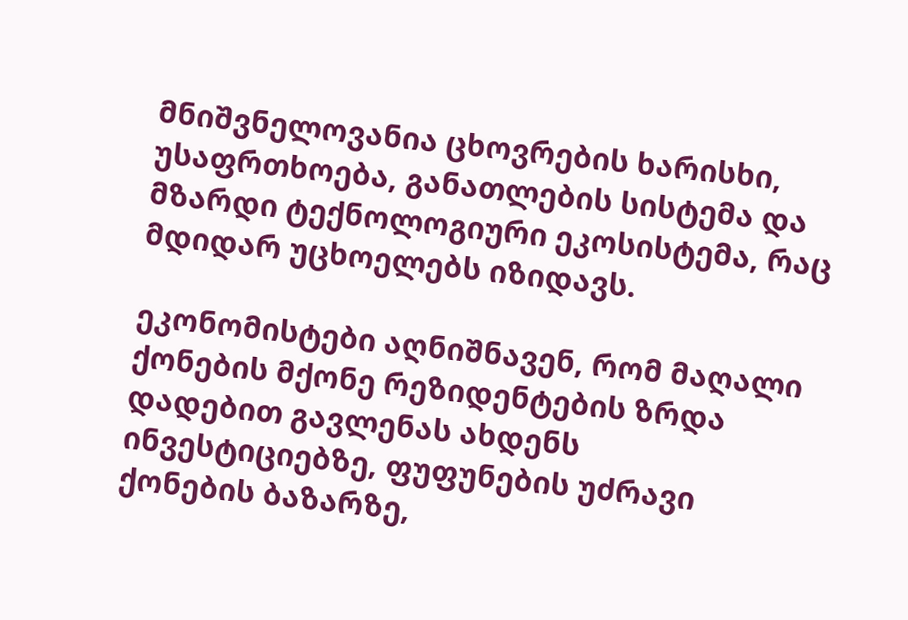მნიშვნელოვანია ცხოვრების ხარისხი, უსაფრთხოება, განათლების სისტემა და მზარდი ტექნოლოგიური ეკოსისტემა, რაც მდიდარ უცხოელებს იზიდავს.

ეკონომისტები აღნიშნავენ, რომ მაღალი ქონების მქონე რეზიდენტების ზრდა დადებით გავლენას ახდენს ინვესტიციებზე, ფუფუნების უძრავი ქონების ბაზარზე,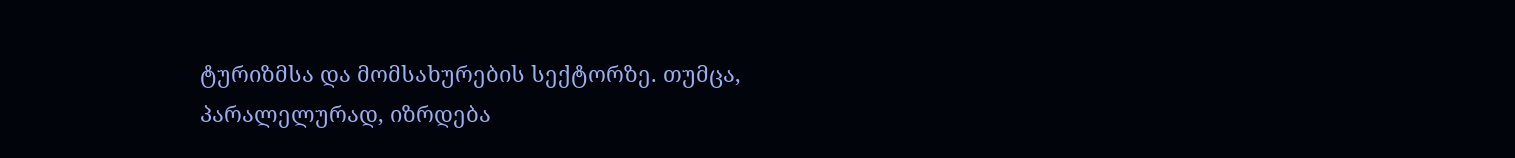ტურიზმსა და მომსახურების სექტორზე. თუმცა, პარალელურად, იზრდება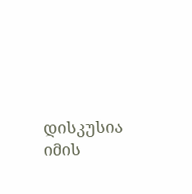დისკუსია იმის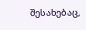შესახებაც,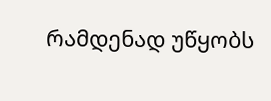რამდენად უწყობს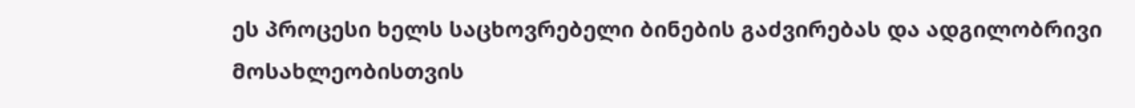ეს პროცესი ხელს საცხოვრებელი ბინების გაძვირებას და ადგილობრივი მოსახლეობისთვის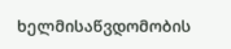ხელმისაწვდომობის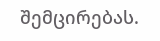შემცირებას.